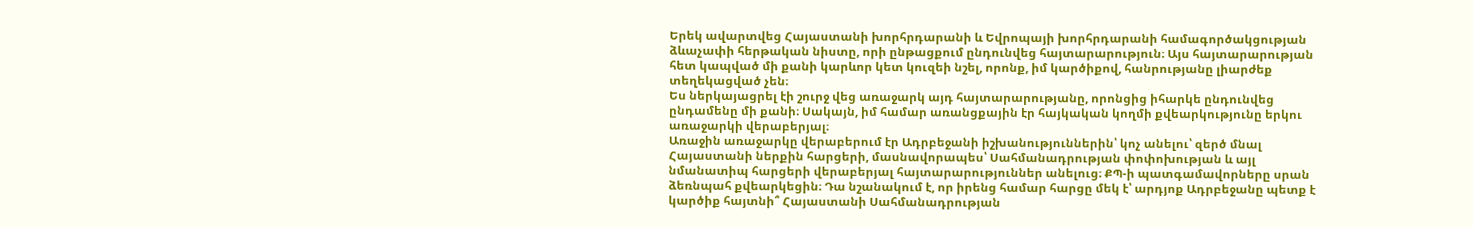Երեկ ավարտվեց Հայաստանի խորհրդարանի և Եվրոպայի խորհրդարանի համագործակցության ձևաչափի հերթական նիստը, որի ընթացքում ընդունվեց հայտարարություն։ Այս հայտարարության հետ կապված մի քանի կարևոր կետ կուզեի նշել, որոնք, իմ կարծիքով, հանրությանը լիարժեք տեղեկացված չեն։
Ես ներկայացրել էի շուրջ վեց առաջարկ այդ հայտարարությանը, որոնցից իհարկե ընդունվեց ընդամենը մի քանի։ Սակայն, իմ համար առանցքային էր հայկական կողմի քվեարկությունը երկու առաջարկի վերաբերյալ։
Առաջին առաջարկը վերաբերում էր Ադրբեջանի իշխանություններին՝ կոչ անելու՝ զերծ մնալ Հայաստանի ներքին հարցերի, մասնավորապես՝ Սահմանադրության փոփոխության և այլ նմանատիպ հարցերի վերաբերյալ հայտարարություններ անելուց։ ՔՊ-ի պատգամավորները սրան ձեռնպահ քվեարկեցին։ Դա նշանակում է, որ իրենց համար հարցը մեկ է՝ արդյոք Ադրբեջանը պետք է կարծիք հայտնի՞ Հայաստանի Սահմանադրության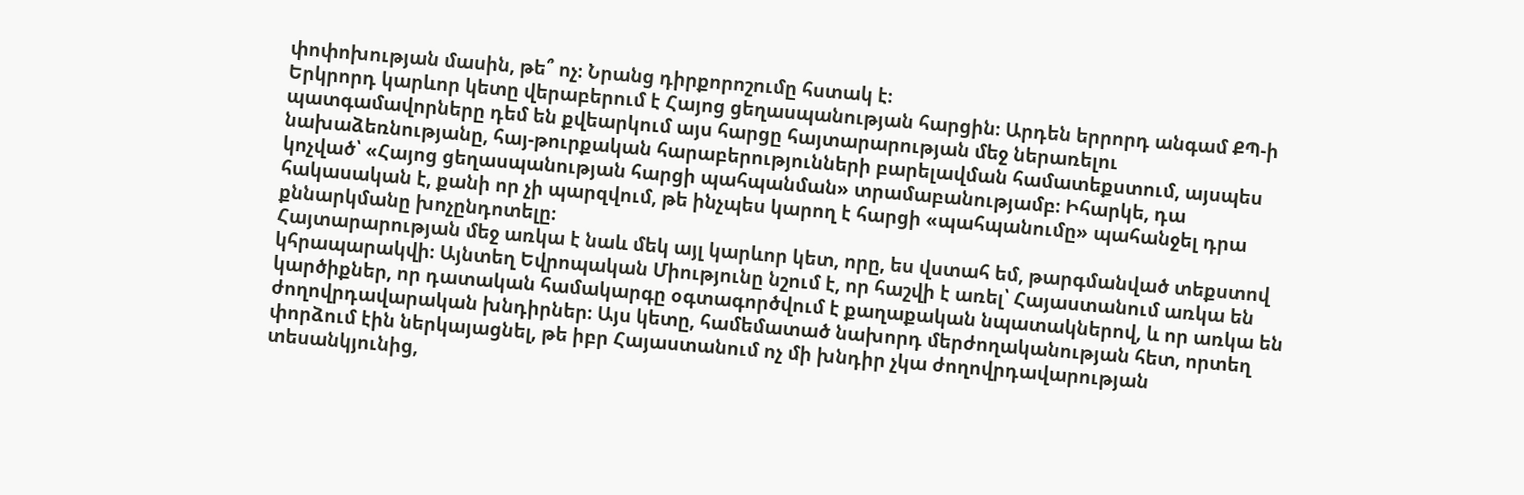փոփոխության մասին, թե՞ ոչ։ Նրանց դիրքորոշումը հստակ է։
Երկրորդ կարևոր կետը վերաբերում է Հայոց ցեղասպանության հարցին։ Արդեն երրորդ անգամ ՔՊ-ի պատգամավորները դեմ են քվեարկում այս հարցը հայտարարության մեջ ներառելու նախաձեռնությանը, հայ-թուրքական հարաբերությունների բարելավման համատեքստում, այսպես կոչված՝ «Հայոց ցեղասպանության հարցի պահպանման» տրամաբանությամբ։ Իհարկե, դա հակասական է, քանի որ չի պարզվում, թե ինչպես կարող է հարցի «պահպանումը» պահանջել դրա քննարկմանը խոչընդոտելը։
Հայտարարության մեջ առկա է նաև մեկ այլ կարևոր կետ, որը, ես վստահ եմ, թարգմանված տեքստով կհրապարակվի։ Այնտեղ Եվրոպական Միությունը նշում է, որ հաշվի է առել՝ Հայաստանում առկա են կարծիքներ, որ դատական համակարգը օգտագործվում է քաղաքական նպատակներով, և որ առկա են ժողովրդավարական խնդիրներ։ Այս կետը, համեմատած նախորդ մերժողականության հետ, որտեղ փորձում էին ներկայացնել, թե իբր Հայաստանում ոչ մի խնդիր չկա ժողովրդավարության տեսանկյունից,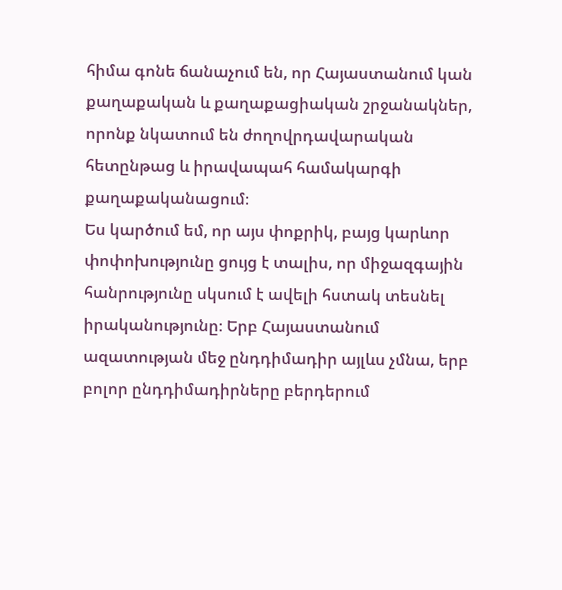հիմա գոնե ճանաչում են, որ Հայաստանում կան քաղաքական և քաղաքացիական շրջանակներ, որոնք նկատում են ժողովրդավարական հետընթաց և իրավապահ համակարգի քաղաքականացում։
Ես կարծում եմ, որ այս փոքրիկ, բայց կարևոր փոփոխությունը ցույց է տալիս, որ միջազգային հանրությունը սկսում է ավելի հստակ տեսնել իրականությունը։ Երբ Հայաստանում ազատության մեջ ընդդիմադիր այլևս չմնա, երբ բոլոր ընդդիմադիրները բերդերում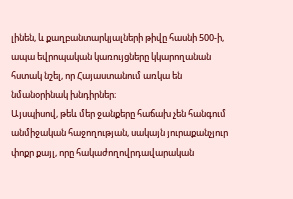լինեն, և քաղբանտարկյալների թիվը հասնի 500-ի, ապա եվրոպական կառույցները կկարողանան հստակ նշել, որ Հայաստանում առկա են նմանօրինակ խնդիրներ։
Այսպիսով, թեև մեր ջանքերը հաճախ չեն հանգում անմիջական հաջողության, սակայն յուրաքանչյուր փոքր քայլ, որը հակաժողովրդավարական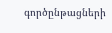գործընթացների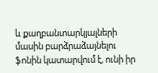և քաղբանտարկյալների մասին բարձրաձայնելու ֆոնին կատարվում է, ունի իր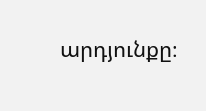արդյունքը։